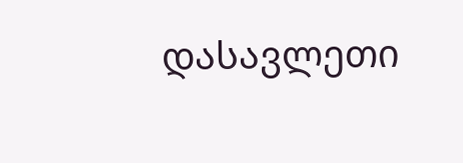დასავლეთი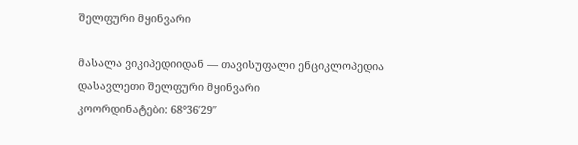შელფური მყინვარი

მასალა ვიკიპედიიდან — თავისუფალი ენციკლოპედია
დასავლეთი შელფური მყინვარი
კოორდინატები: 68°36′29″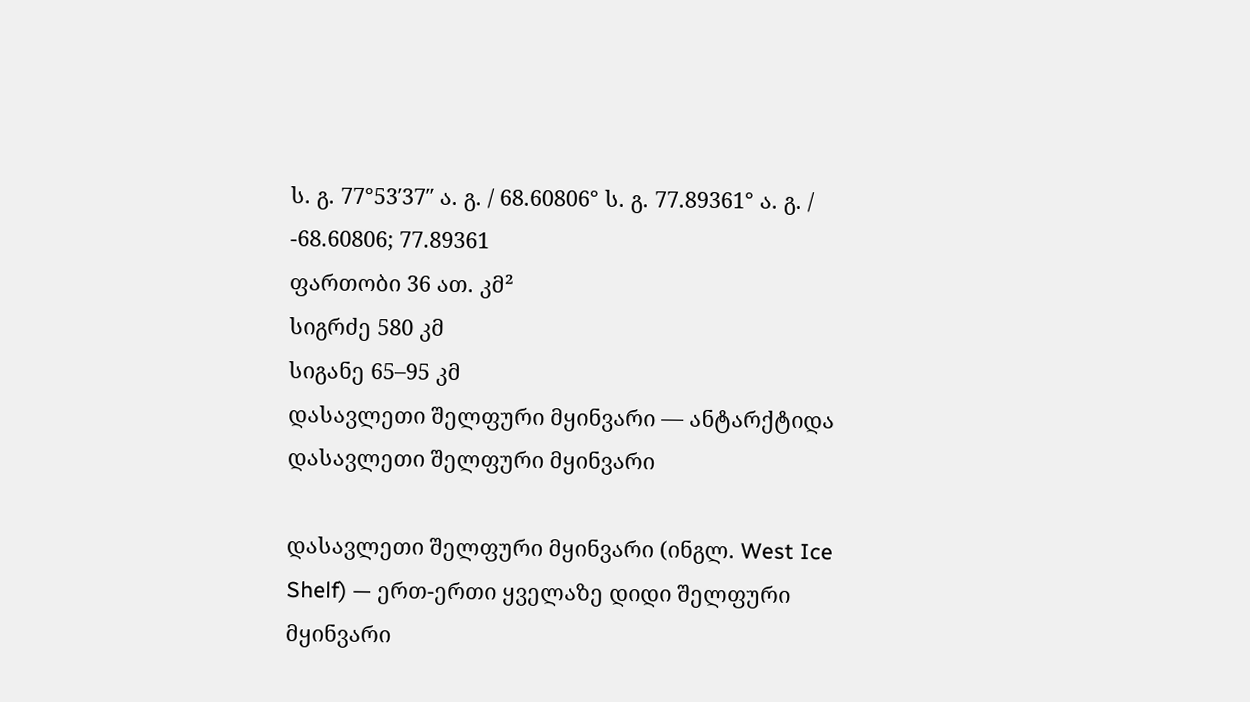ს. გ. 77°53′37″ ა. გ. / 68.60806° ს. გ. 77.89361° ა. გ. / -68.60806; 77.89361
ფართობი 36 ათ. კმ²
სიგრძე 580 კმ
სიგანე 65–95 კმ
დასავლეთი შელფური მყინვარი — ანტარქტიდა
დასავლეთი შელფური მყინვარი

დასავლეთი შელფური მყინვარი (ინგლ. West Ice Shelf) — ერთ-ერთი ყველაზე დიდი შელფური მყინვარი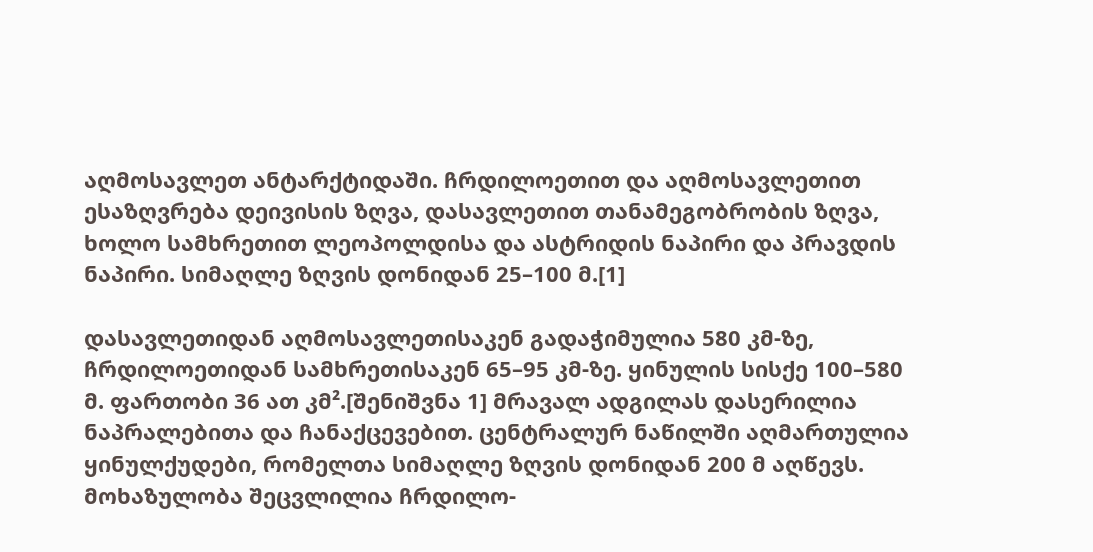აღმოსავლეთ ანტარქტიდაში. ჩრდილოეთით და აღმოსავლეთით ესაზღვრება დეივისის ზღვა, დასავლეთით თანამეგობრობის ზღვა, ხოლო სამხრეთით ლეოპოლდისა და ასტრიდის ნაპირი და პრავდის ნაპირი. სიმაღლე ზღვის დონიდან 25–100 მ.[1]

დასავლეთიდან აღმოსავლეთისაკენ გადაჭიმულია 580 კმ-ზე, ჩრდილოეთიდან სამხრეთისაკენ 65–95 კმ-ზე. ყინულის სისქე 100–580 მ. ფართობი 36 ათ კმ².[შენიშვნა 1] მრავალ ადგილას დასერილია ნაპრალებითა და ჩანაქცევებით. ცენტრალურ ნაწილში აღმართულია ყინულქუდები, რომელთა სიმაღლე ზღვის დონიდან 200 მ აღწევს. მოხაზულობა შეცვლილია ჩრდილო-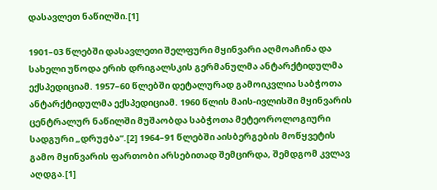დასავლეთ ნაწილში.[1]

1901–03 წლებში დასავლეთი შელფური მყინვარი აღმოაჩინა და სახელი უწოდა ერიხ დრიგალსკის გერმანულმა ანტარქტიდულმა ექსპედიციამ. 1957–60 წლებში დეტალურად გამოიკვლია საბჭოთა ანტარქტიდულმა ექსპედიციამ. 1960 წლის მაის-ივლისში მყინვარის ცენტრალურ ნაწილში მუშაობდა საბჭოთა მეტეოროლოგიური სადგური „დრუჟბა“.[2] 1964–91 წლებში აისბერგების მოწყვეტის გამო მყინვარის ფართობი არსებითად შემცირდა, შემდგომ კვლავ აღდგა.[1]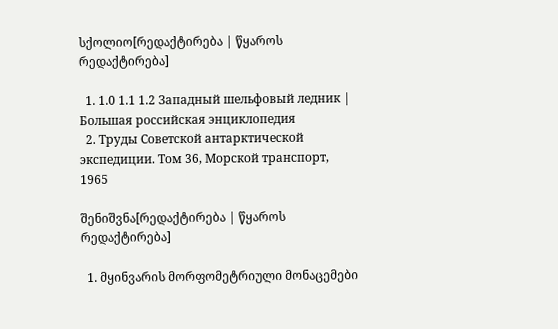სქოლიო[რედაქტირება | წყაროს რედაქტირება]

  1. 1.0 1.1 1.2 Западный шельфовый ледник | Большая российская энциклопедия
  2. Труды Советской антарктической экспедиции. Том 36, Морской транспорт, 1965

შენიშვნა[რედაქტირება | წყაროს რედაქტირება]

  1. მყინვარის მორფომეტრიული მონაცემები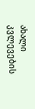ახალი კვლევების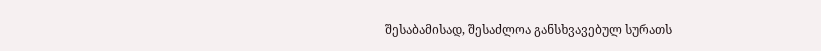შესაბამისად, შესაძლოა განსხვავებულ სურათს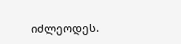იძლეოდეს.